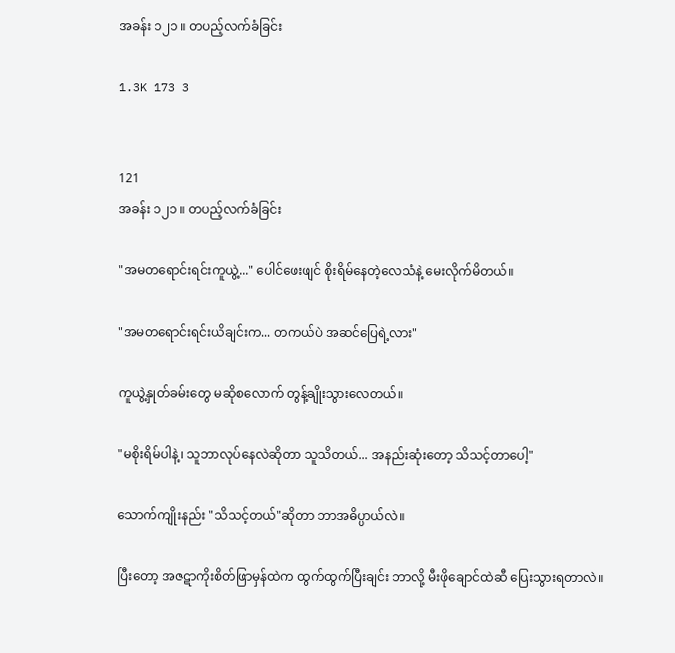အခန်း ၁၂၁ ။ တပည့်လက်ခံခြင်း

1.3K 173 3


121
အခန်း ၁၂၁ ။ တပည့်လက်ခံခြင်း

"အမတရောင်းရင်းကူယွဲ့..." ပေါင်ဖေးဖျင် စိုးရိမ်နေတဲ့လေသံနဲ့ မေးလိုက်မိတယ်။

"အမတရောင်းရင်းယိချင်းက... တကယ်ပဲ အဆင်ပြေရဲ့လား"

ကူယွဲ့နှုတ်ခမ်းတွေ မဆိုစလောက် တွန့်ချိုးသွားလေတယ်။

"မစိုးရိမ်ပါနဲ့၊ သူဘာလုပ်နေလဲဆိုတာ သူသိတယ်... အနည်းဆုံးတော့ သိသင့်တာပေါ့"

သောက်ကျိုးနည်း "သိသင့်တယ်"ဆိုတာ ဘာအဓိပ္ပာယ်လဲ။

ပြီးတော့ အဇဋာကိုးစိတ်ဖြာမှန်ထဲက ထွက်ထွက်ပြီးချင်း ဘာလို့ မီးဖိုချောင်ထဲဆီ ပြေးသွားရတာလဲ။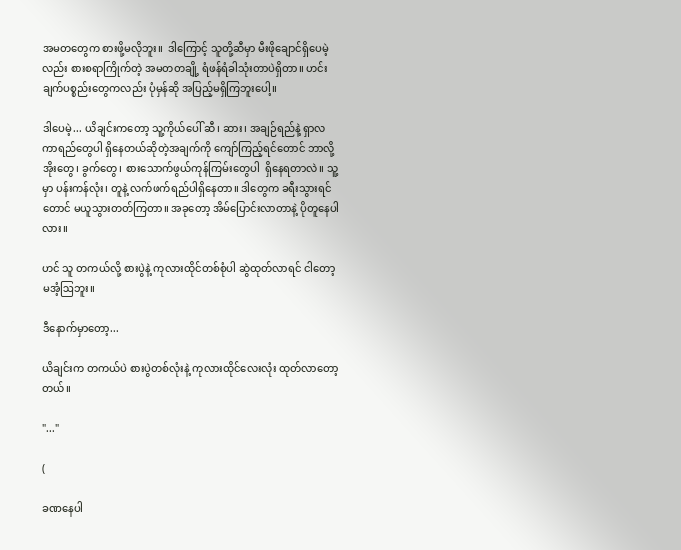အမ‌တတွေက စားဖို့မလိုဘူး။  ဒါကြောင့် သူတို့ဆီမှာ မီးဖိုချောင်ရှိပေမဲ့လည်း စားစရာကြိုက်တဲ့ အမတတချို့ ရံဖန်ရံခါသုံးတာပဲရှိတာ။ ဟင်းချက်ပစ္စည်းတွေကလည်း ပုံမှန်ဆို အပြည့်မရှိကြဘူးပေါ့။

ဒါပေမဲ့... ယိချင်းကတော့ သူ့ကိုယ်ပေါ် ဆီ၊ ဆား၊ အချဉ်ရည်နဲ့ ရှာလကာရည်တွေပါ ရှိနေတယ်ဆိုတဲ့အချက်ကို ကျော်ကြည့်ရင်တောင် ဘာလို့အိုးတွေ၊ ခွက်တွေ၊ စားသောက်ဖွယ်ကုန်ကြမ်းတွေပါ  ရှိနေရတာလဲ။ သူ့မှာ ပန်းကန်လုံး၊ တူနဲ့ လက်ဖက်ရည်ပါရှိနေတာ။ ဒါတွေက ခရီးသွားရင်တောင် မယူသွားတတ်ကြတာ။ အခုတော့ အိမ်ပြောင်းလာတာနဲ့ ပိုတူနေပါလား။

ဟင် သူ တကယ်လို့ စားပွဲနဲ့ ကုလားထိုင်တစ်စုံပါ ဆွဲထုတ်လာရင် ငါတော့မအံ့ဩဘူး။

ဒီနောက်မှာတော့...

ယိချင်းက တကယ်ပဲ စားပွဲတစ်လုံးနဲ့ ကုလားထိုင်လေးလုံး ထုတ်လာတော့တယ်။

"..."

(

ခဏနေပါ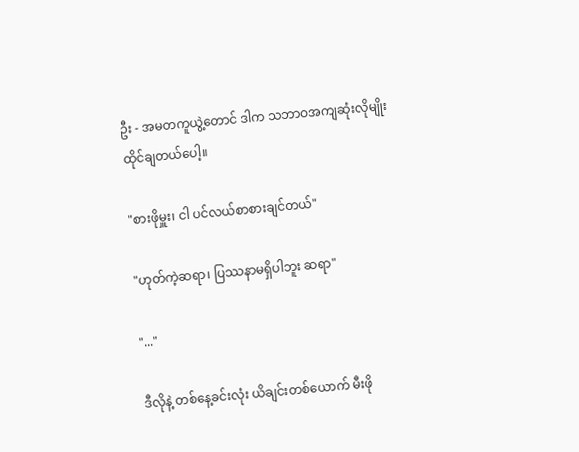ဦး - အမတကူယွဲ့တောင် ဒါက သဘာဝအကျဆုံးလိုမျိုး ထိုင်ချတယ်ပေါ့။

"စားဖိုမှူး၊ ငါ ပင်လယ်စာစားချင်တယ်"

"ဟုတ်ကဲ့ဆရာ၊ ပြဿနာမရှိပါဘူး ဆရာ"

"..."

ဒီလိုနဲ့ တစ်နေ့ခင်းလုံး ယိချင်းတစ်ယောက် မီးဖို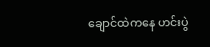ချောင်ထဲကနေ ဟင်းပွဲ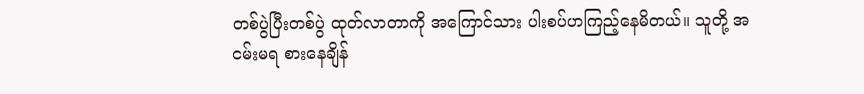တစ်ပွဲပြီးတစ်ပွဲ ထုတ်လာတာကို အကြောင်သား ပါးစပ်ဟကြည့်နေမိတယ်။ သူတို့ အငမ်းမရ စားနေချိန်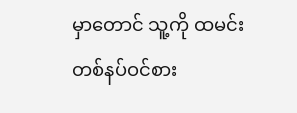မှာတောင် သူ့ကို ထမင်းတစ်နပ်ဝင်စား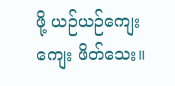ဖို့ ယဉ်ယဉ်ကျေးကျေး ဖိတ်သေး။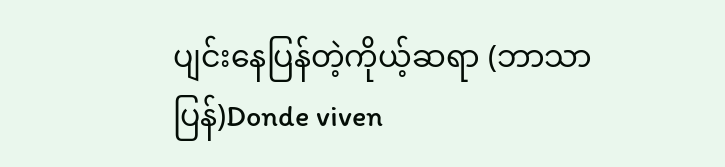ပျင်းနေပြန်တဲ့ကိုယ့်ဆရာ (ဘာသာပြန်)Donde viven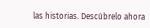las historias. Descúbrelo ahora